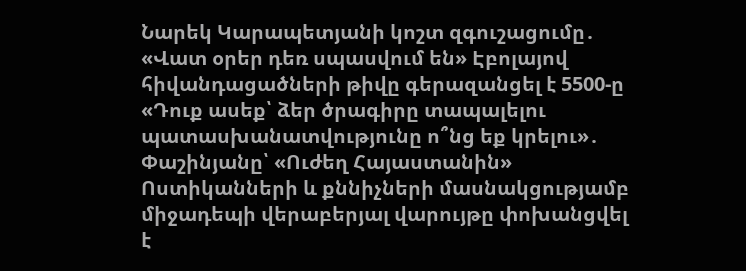Նարեկ Կարապետյանի կոշտ զգուշացումը․ «Վատ օրեր դեռ սպասվում են» Էբոլայով հիվանդացածների թիվը գերազանցել է 5500-ը «Դուք ասեք՝ ձեր ծրագիրը տապալելու պատասխանատվությունը ո՞նց եք կրելու»․ Փաշինյանը՝ «Ուժեղ Հայաստանին» Ոստիկանների և քննիչների մասնակցությամբ միջադեպի վերաբերյալ վարույթը փոխանցվել է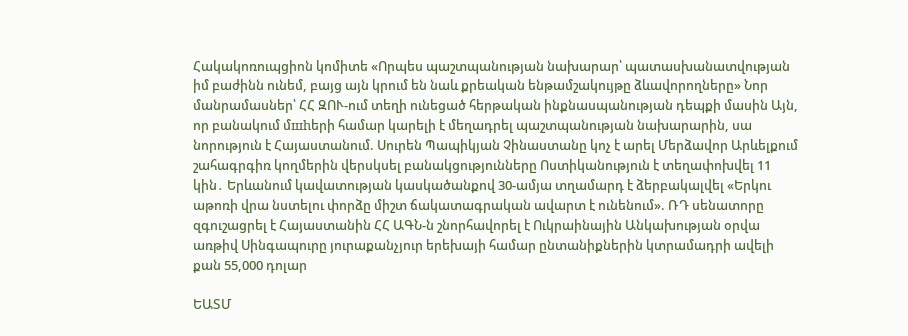Հակակոռուպցիոն կոմիտե «Որպես պաշտպանության նախարար՝ պատասխանատվության իմ բաժինն ունեմ, բայց այն կրում են նաև քրեական ենթամշակույթը ձևավորողները» Նոր մանրամասներ՝ ՀՀ ԶՈՒ-ում տեղի ունեցած հերթական ինքնասպանության դեպքի մասին Այն, որ բանակում մшhերի համար կարելի է մեղադրել պաշտպանության նախարարին, սա նորություն է Հայաստանում. Սուրեն Պապիկյան Չինաստանը կոչ է արել Մերձավոր Արևելքում շահագրգիռ կողմերին վերսկսել բանակցությունները Ոստիկանություն է տեղափոխվել 11 կին․ Երևանում կավատության կասկածանքով 30-ամյա տղամարդ է ձերբակալվել «Երկու աթոռի վրա նստելու փորձը միշտ ճակատագրական ավարտ է ունենում». ՌԴ սենատորը զգուշացրել է Հայաստանին ՀՀ ԱԳՆ-ն շնորհավորել է Ուկրաինային Անկախության օրվա առթիվ Սինգապուրը յուրաքանչյուր երեխայի համար ընտանիքներին կտրամադրի ավելի քան 55,000 դոլար

ԵԱՏՄ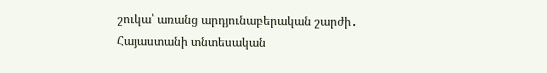շուկա՝ առանց արդյունաբերական շարժի․ Հայաստանի տնտեսական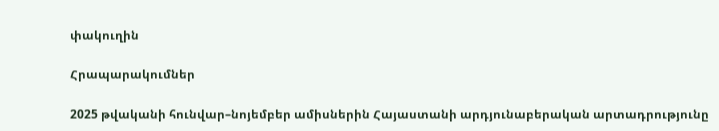փակուղին

Հրապարակումներ

2025 թվականի հունվար–նոյեմբեր ամիսներին Հայաստանի արդյունաբերական արտադրությունը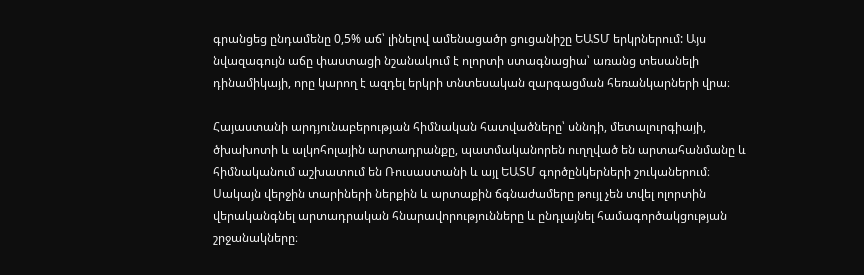գրանցեց ընդամենը 0,5% աճ՝ լինելով ամենացածր ցուցանիշը ԵԱՏՄ երկրներում: Այս նվազագույն աճը փաստացի նշանակում է ոլորտի ստագնացիա՝ առանց տեսանելի դինամիկայի, որը կարող է ազդել երկրի տնտեսական զարգացման հեռանկարների վրա։

Հայաստանի արդյունաբերության հիմնական հատվածները՝ սննդի, մետալուրգիայի, ծխախոտի և ալկոհոլային արտադրանքը, պատմականորեն ուղղված են արտահանմանը և հիմնականում աշխատում են Ռուսաստանի և այլ ԵԱՏՄ գործընկերների շուկաներում։ Սակայն վերջին տարիների ներքին և արտաքին ճգնաժամերը թույլ չեն տվել ոլորտին վերականգնել արտադրական հնարավորությունները և ընդլայնել համագործակցության շրջանակները։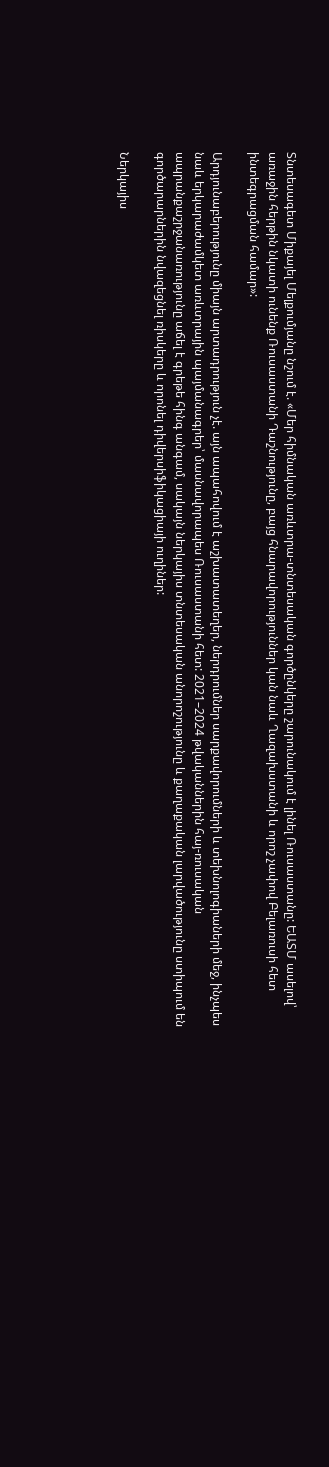Տնտեսագետ Միքայել Մելքումյանը նշում է. «Մեր հիմնական առևտրա-տնտեսական գործընկերը շարունակում է լինել Ռուսաստանը: ԵԱՏՄ ասելով՝ առաջին հերթին նկատի ունենք Ռուսաստանի Դաշնությունը, բայց հնարավորություններ կան նաև Ղազախստանի և որոշ չափով Բելառուսի հետ ինտեգրացման համար»:

Արդյունաբերությունը միայն արտադրություն չէ. այն ապահովում է աշխատատեղեր, ներդրումներ սարքավորումների և տեխնոլոգիաների մեջ, ինչպես նաև երկարաժամկետ առևտրային պայմանագրեր՝ մասնավորապես Ռուսաստանի հետ: 2021–2024 թվականներին հայ-ռուսական ապրանքաշրջանառությունը աճել է գրեթե հինգ անգամ, սակայն ներկայիս տնտեսական անորոշությունը և քաղաքական լարվածությունը ստիպում են գործարարներին նվազեցնել ռիսկերը և որոնել դիվերսիֆիկացիայի ուղիներ:

Ներկայիս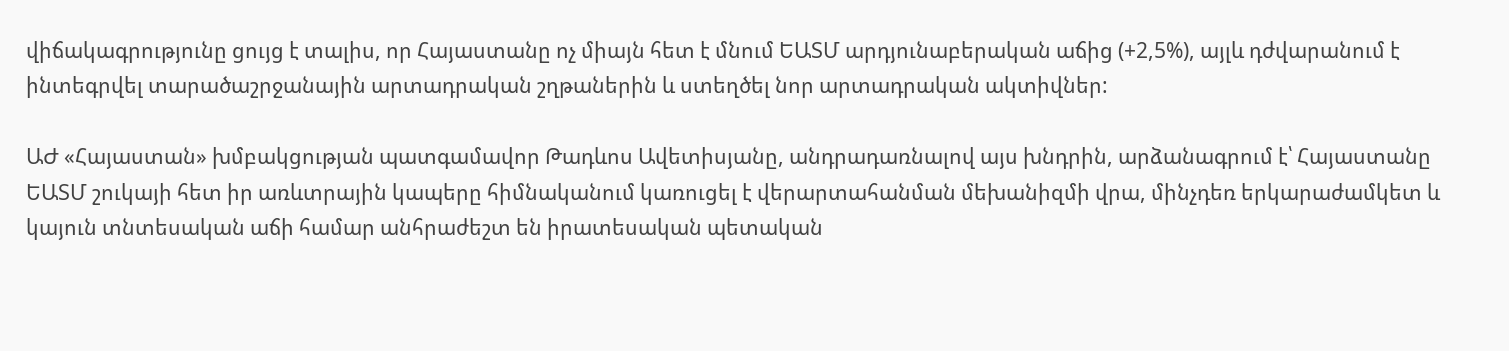վիճակագրությունը ցույց է տալիս, որ Հայաստանը ոչ միայն հետ է մնում ԵԱՏՄ արդյունաբերական աճից (+2,5%), այլև դժվարանում է ինտեգրվել տարածաշրջանային արտադրական շղթաներին և ստեղծել նոր արտադրական ակտիվներ:

ԱԺ «Հայաստան» խմբակցության պատգամավոր Թադևոս Ավետիսյանը, անդրադառնալով այս խնդրին, արձանագրում է՝ Հայաստանը ԵԱՏՄ շուկայի հետ իր առևտրային կապերը հիմնականում կառուցել է վերարտահանման մեխանիզմի վրա, մինչդեռ երկարաժամկետ և կայուն տնտեսական աճի համար անհրաժեշտ են իրատեսական պետական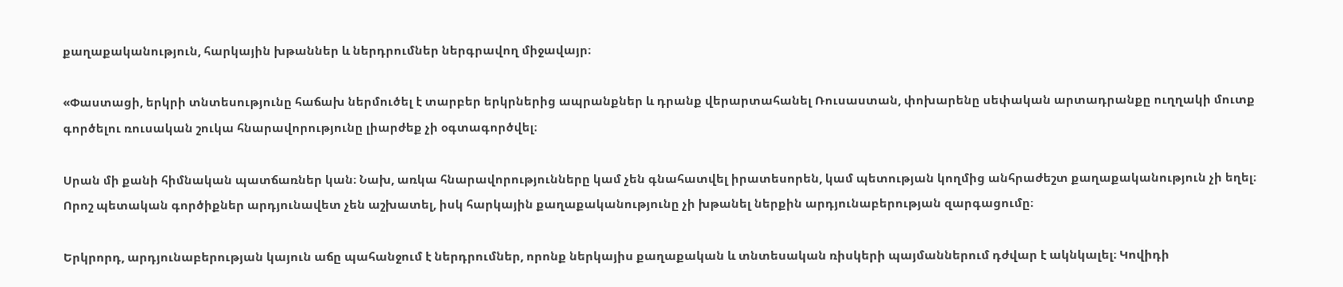քաղաքականություն, հարկային խթաններ և ներդրումներ ներգրավող միջավայր։

«Փաստացի, երկրի տնտեսությունը հաճախ ներմուծել է տարբեր երկրներից ապրանքներ և դրանք վերարտահանել Ռուսաստան, փոխարենը սեփական արտադրանքը ուղղակի մուտք գործելու ռուսական շուկա հնարավորությունը լիարժեք չի օգտագործվել։

Սրան մի քանի հիմնական պատճառներ կան։ Նախ, առկա հնարավորությունները կամ չեն գնահատվել իրատեսորեն, կամ պետության կողմից անհրաժեշտ քաղաքականություն չի եղել։ Որոշ պետական գործիքներ արդյունավետ չեն աշխատել, իսկ հարկային քաղաքականությունը չի խթանել ներքին արդյունաբերության զարգացումը։

Երկրորդ, արդյունաբերության կայուն աճը պահանջում է ներդրումներ, որոնք ներկայիս քաղաքական և տնտեսական ռիսկերի պայմաններում դժվար է ակնկալել։ Կովիդի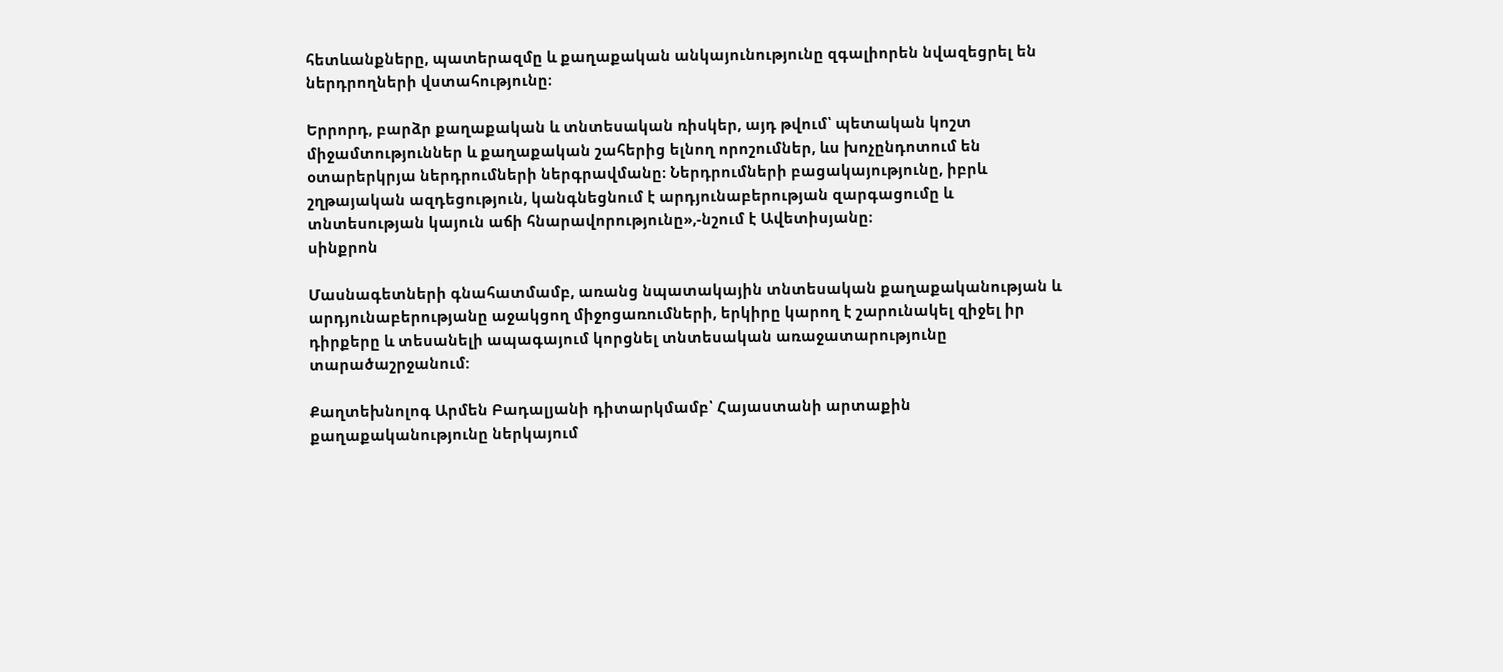հետևանքները, պատերազմը և քաղաքական անկայունությունը զգալիորեն նվազեցրել են ներդրողների վստահությունը։

Երրորդ, բարձր քաղաքական և տնտեսական ռիսկեր, այդ թվում՝ պետական կոշտ միջամտություններ և քաղաքական շահերից ելնող որոշումներ, ևս խոչընդոտում են օտարերկրյա ներդրումների ներգրավմանը։ Ներդրումների բացակայությունը, իբրև շղթայական ազդեցություն, կանգնեցնում է արդյունաբերության զարգացումը և տնտեսության կայուն աճի հնարավորությունը»,-նշում է Ավետիսյանը։
սինքրոն

Մասնագետների գնահատմամբ, առանց նպատակային տնտեսական քաղաքականության և արդյունաբերությանը աջակցող միջոցառումների, երկիրը կարող է շարունակել զիջել իր դիրքերը և տեսանելի ապագայում կորցնել տնտեսական առաջատարությունը տարածաշրջանում:

Քաղտեխնոլոգ Արմեն Բադալյանի դիտարկմամբ՝ Հայաստանի արտաքին քաղաքականությունը ներկայում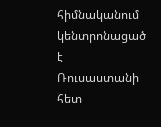հիմնականում կենտրոնացած է Ռուսաստանի հետ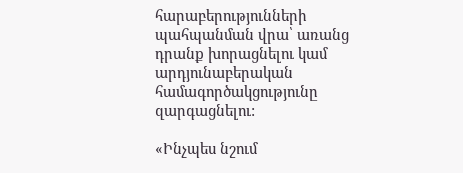հարաբերությունների պահպանման վրա՝ առանց դրանք խորացնելու կամ արդյունաբերական համագործակցությունը զարգացնելու:

«Ինչպես նշում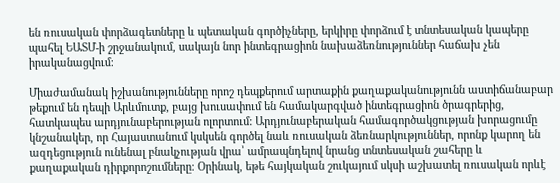են ռուսական փորձագետները և պետական գործիչները, երկիրը փորձում է տնտեսական կապերը պահել ԵԱՏՄ-ի շրջանակում, սակայն նոր ինտեգրացիոն նախաձեռնություններ հաճախ չեն իրականացվում։

Միաժամանակ իշխանությունները որոշ դեպքերում արտաքին քաղաքականությունն աստիճանաբար թեքում են դեպի Արևմուտք, բայց խուսափում են համակարգված ինտեգրացիոն ծրագրերից, հատկապես արդյունաբերության ոլորտում: Արդյունաբերական համագործակցության խորացումը կնշանակեր, որ Հայաստանում կսկսեն գործել նաև ռուսական ձեռնարկություններ, որոնք կարող են ազդեցություն ունենալ բնակչության վրա՝ ամրապնդելով նրանց տնտեսական շահերը և քաղաքական դիրքորոշումները։ Օրինակ, եթե հայկական շուկայում սկսի աշխատել ռուսական որևէ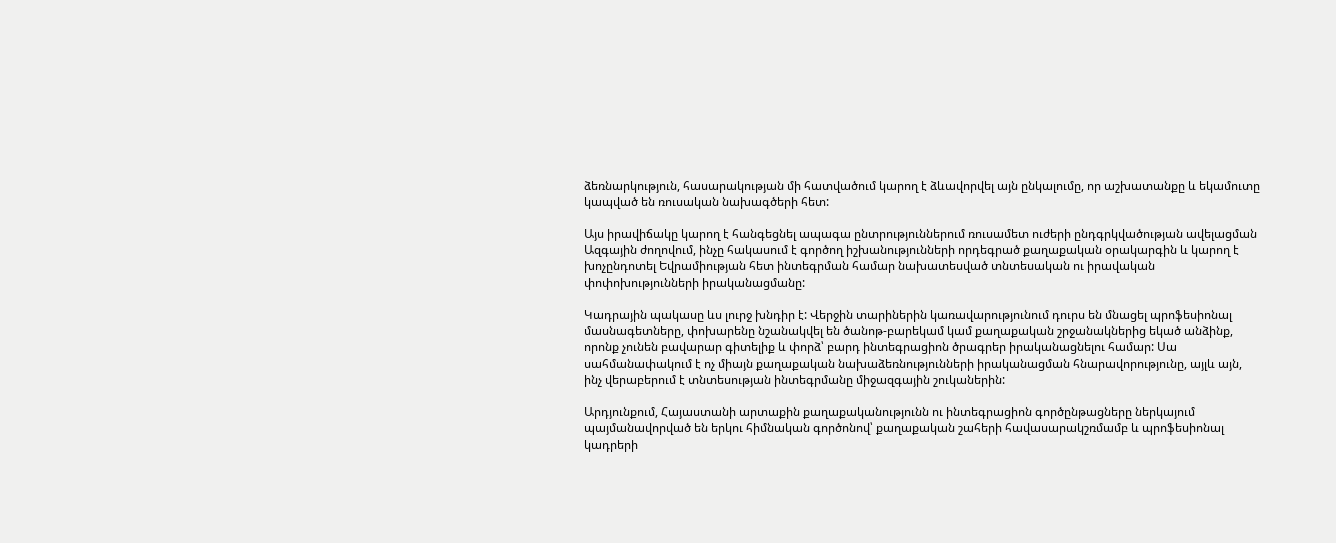ձեռնարկություն, հասարակության մի հատվածում կարող է ձևավորվել այն ընկալումը, որ աշխատանքը և եկամուտը կապված են ռուսական նախագծերի հետ:

Այս իրավիճակը կարող է հանգեցնել ապագա ընտրություններում ռուսամետ ուժերի ընդգրկվածության ավելացման Ազգային ժողովում, ինչը հակասում է գործող իշխանությունների որդեգրած քաղաքական օրակարգին և կարող է խոչընդոտել Եվրամիության հետ ինտեգրման համար նախատեսված տնտեսական ու իրավական փոփոխությունների իրականացմանը:

Կադրային պակասը ևս լուրջ խնդիր է: Վերջին տարիներին կառավարությունում դուրս են մնացել պրոֆեսիոնալ մասնագետները, փոխարենը նշանակվել են ծանոթ-բարեկամ կամ քաղաքական շրջանակներից եկած անձինք, որոնք չունեն բավարար գիտելիք և փորձ՝ բարդ ինտեգրացիոն ծրագրեր իրականացնելու համար: Սա սահմանափակում է ոչ միայն քաղաքական նախաձեռնությունների իրականացման հնարավորությունը, այլև այն, ինչ վերաբերում է տնտեսության ինտեգրմանը միջազգային շուկաներին:

Արդյունքում, Հայաստանի արտաքին քաղաքականությունն ու ինտեգրացիոն գործընթացները ներկայում պայմանավորված են երկու հիմնական գործոնով՝ քաղաքական շահերի հավասարակշռմամբ և պրոֆեսիոնալ կադրերի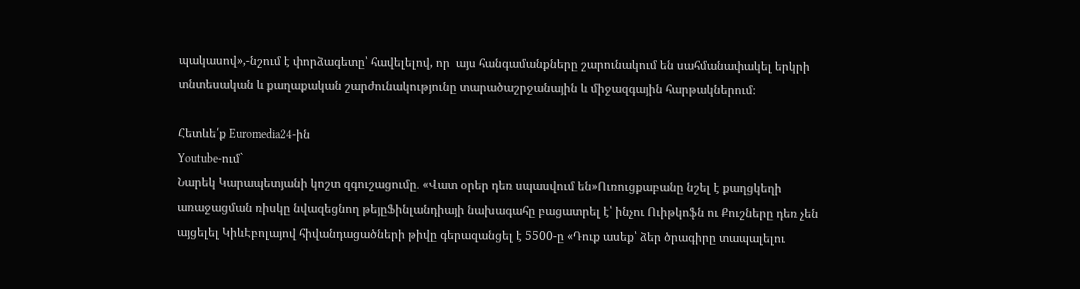պակասով»,-նշում է փորձագետը՝ հավելելով, որ  այս հանգամանքները շարունակում են սահմանափակել երկրի տնտեսական և քաղաքական շարժունակությունը տարածաշրջանային և միջազգային հարթակներում։

Հետևե՛ք Euromedia24-ին
Youtube-ում`
Նարեկ Կարապետյանի կոշտ զգուշացումը․ «Վատ օրեր դեռ սպասվում են»Ուռուցքաբանը նշել է քաղցկեղի առաջացման ռիսկը նվազեցնող թեյըՖինլանդիայի նախագահը բացատրել է՝ ինչու Ուիթկոֆն ու Քուշները դեռ չեն այցելել ԿիևԷբոլայով հիվանդացածների թիվը գերազանցել է 5500-ը «Դուք ասեք՝ ձեր ծրագիրը տապալելու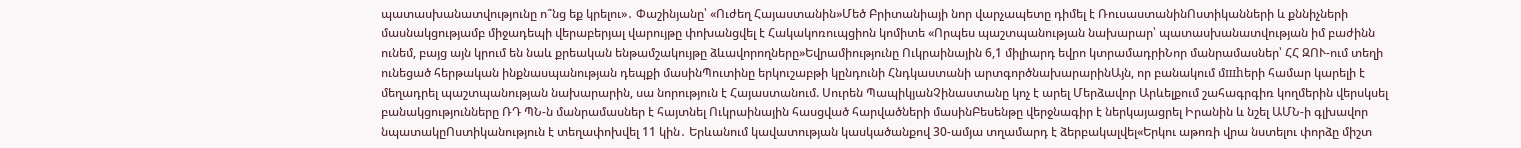պատասխանատվությունը ո՞նց եք կրելու»․ Փաշինյանը՝ «Ուժեղ Հայաստանին»Մեծ Բրիտանիայի նոր վարչապետը դիմել է ՌուսաստանինՈստիկանների և քննիչների մասնակցությամբ միջադեպի վերաբերյալ վարույթը փոխանցվել է Հակակոռուպցիոն կոմիտե «Որպես պաշտպանության նախարար՝ պատասխանատվության իմ բաժինն ունեմ, բայց այն կրում են նաև քրեական ենթամշակույթը ձևավորողները»Եվրամիությունը Ուկրաինային 6,1 միլիարդ եվրո կտրամադրիՆոր մանրամասներ՝ ՀՀ ԶՈՒ-ում տեղի ունեցած հերթական ինքնասպանության դեպքի մասինՊուտինը երկուշաբթի կընդունի Հնդկաստանի արտգործնախարարինԱյն, որ բանակում մшhերի համար կարելի է մեղադրել պաշտպանության նախարարին, սա նորություն է Հայաստանում. Սուրեն ՊապիկյանՉինաստանը կոչ է արել Մերձավոր Արևելքում շահագրգիռ կողմերին վերսկսել բանակցությունները ՌԴ ՊՆ-ն մանրամասներ է հայտնել Ուկրաինային հասցված հարվածների մասինԲեսենթը վերջնագիր է ներկայացրել Իրանին և նշել ԱՄՆ-ի գլխավոր նպատակըՈստիկանություն է տեղափոխվել 11 կին․ Երևանում կավատության կասկածանքով 30-ամյա տղամարդ է ձերբակալվել«Երկու աթոռի վրա նստելու փորձը միշտ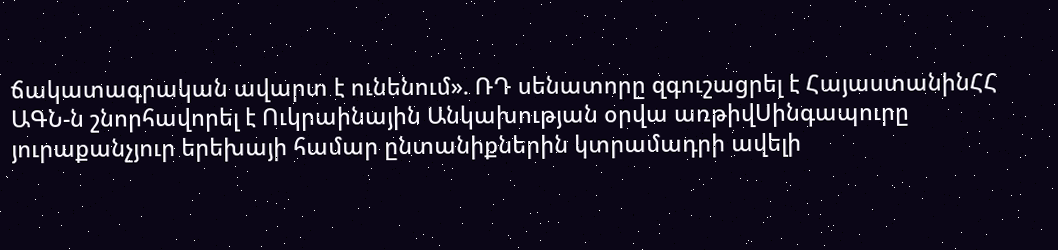ճակատագրական ավարտ է ունենում». ՌԴ սենատորը զգուշացրել է ՀայաստանինՀՀ ԱԳՆ-ն շնորհավորել է Ուկրաինային Անկախության օրվա առթիվՍինգապուրը յուրաքանչյուր երեխայի համար ընտանիքներին կտրամադրի ավելի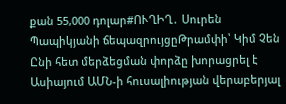քան 55,000 դոլար#ՈՒՂԻՂ․ Սուրեն Պապիկյանի ճեպազրույցըԹրամփի՝ Կիմ Չեն Ընի հետ մերձեցման փորձը խորացրել է Ասիայում ԱՄՆ-ի հուսալիության վերաբերյալ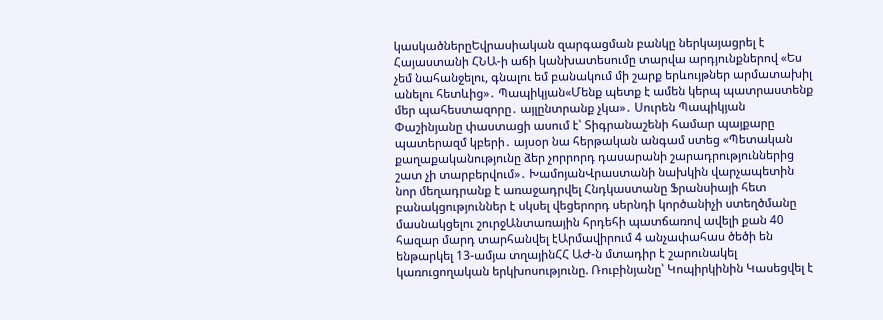կասկածներըԵվրասիական զարգացման բանկը ներկայացրել է Հայաստանի ՀՆԱ-ի աճի կանխատեսումը տարվա արդյունքներով «Ես չեմ նահանջելու, գնալու եմ բանակում մի շարք երևույթներ արմատախիլ անելու հետևից»․ Պապիկյան«Մենք պետք է ամեն կերպ պատրաստենք մեր պահեստազորը․ այլընտրանք չկա»․ Սուրեն Պապիկյան Փաշինյանը փաստացի ասում է՝ Տիգրանաշենի համար պայքարը պատերազմ կբերի․ այսօր նա հերթական անգամ ստեց «Պետական քաղաքականությունը ձեր չորրորդ դասարանի շարադրություններից շատ չի տարբերվում»․ ԽամոյանՎրաստանի նախկին վարչապետին նոր մեղադրանք է առաջադրվել Հնդկաստանը Ֆրանսիայի հետ բանակցություններ է սկսել վեցերորդ սերնդի կործանիչի ստեղծմանը մասնակցելու շուրջԱնտառային հրդեհի պատճառով ավելի քան 40 հազար մարդ տարհանվել էԱրմավիրում 4 անչափահաս ծեծի են ենթարկել 13-ամյա տղայինՀՀ ԱԺ-ն մտադիր է շարունակել կառուցողական երկխոսությունը. Ռուբինյանը՝ Կոպիրկինին Կասեցվել է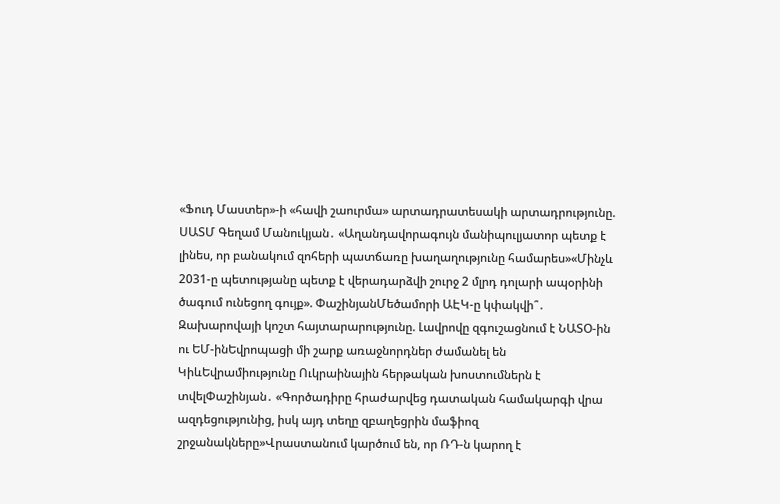«Ֆուդ Մաստեր»-ի «հավի շաուրմա» արտադրատեսակի արտադրությունը. ՍԱՏՄ Գեղամ Մանուկյան․ «Աղանդավորագույն մանիպուլյատոր պետք է լինես, որ բանակում զոհերի պատճառը խաղաղությունը համարես»«Մինչև 2031-ը պետությանը պետք է վերադարձվի շուրջ 2 մլրդ դոլարի ապօրինի ծագում ունեցող գույք». ՓաշինյանՄեծամորի ԱԷԿ-ը կփակվի՞․ Զախարովայի կոշտ հայտարարությունը. Լավրովը զգուշացնում է ՆԱՏՕ-ին ու ԵՄ-ինԵվրոպացի մի շարք առաջնորդներ ժամանել են ԿիևԵվրամիությունը Ուկրաինային հերթական խոստումներն է տվելՓաշինյան․ «Գործադիրը հրաժարվեց դատական համակարգի վրա ազդեցությունից, իսկ այդ տեղը զբաղեցրին մաֆիոզ շրջանակները»Վրաստանում կարծում են, որ ՌԴ-ն կարող է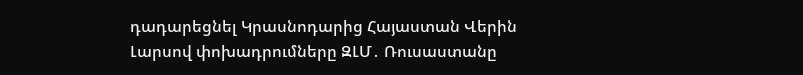դադարեցնել Կրասնոդարից Հայաստան Վերին Լարսով փոխադրումները ԶԼՄ․ Ռուսաստանը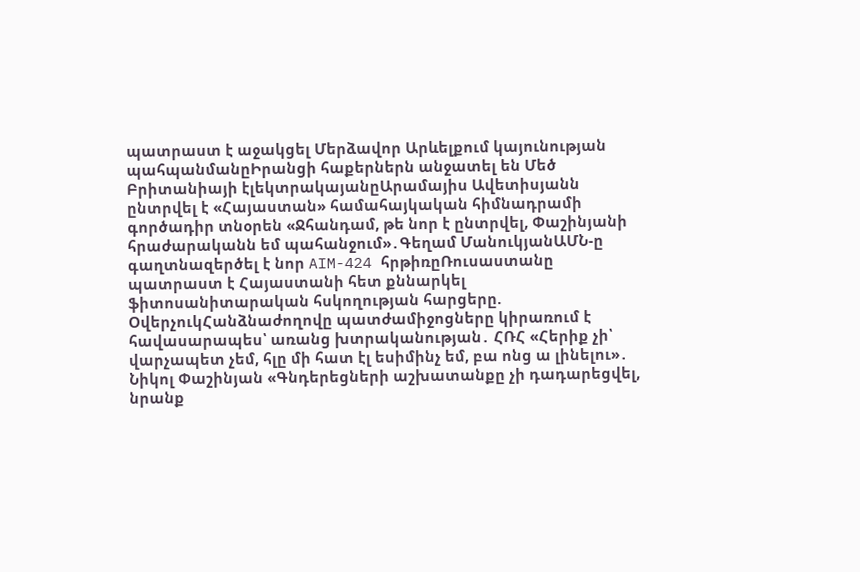պատրաստ է աջակցել Մերձավոր Արևելքում կայունության պահպանմանըԻրանցի հաքերներն անջատել են Մեծ Բրիտանիայի էլեկտրակայանըԱրամայիս Ավետիսյանն ընտրվել է «Հայաստան» համահայկական հիմնադրամի գործադիր տնօրեն «Ջհանդամ, թե նոր է ընտրվել, Փաշինյանի հրաժարականն եմ պահանջում»․Գեղամ ՄանուկյանԱՄՆ-ը գաղտնազերծել է նոր AIM-424 հրթիռըՌուսաստանը պատրաստ է Հայաստանի հետ քննարկել ֆիտոսանիտարական հսկողության հարցերը. ՕվերչուկՀանձնաժողովը պատժամիջոցները կիրառում է հավասարապես՝ առանց խտրականության․ ՀՌՀ «Հերիք չի՝ վարչապետ չեմ, հլը մի հատ էլ եսիմինչ եմ, բա ոնց ա լինելու»․ Նիկոլ Փաշինյան «Գնդերեցների աշխատանքը չի դադարեցվել, նրանք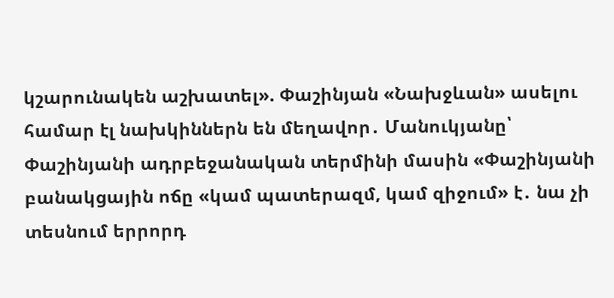կշարունակեն աշխատել». Փաշինյան «Նախջևան» ասելու համար էլ նախկիններն են մեղավոր․ Մանուկյանը՝ Փաշինյանի ադրբեջանական տերմինի մասին «Փաշինյանի բանակցային ոճը «կամ պատերազմ, կամ զիջում» է․ նա չի տեսնում երրորդ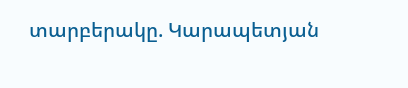տարբերակը. Կարապետյան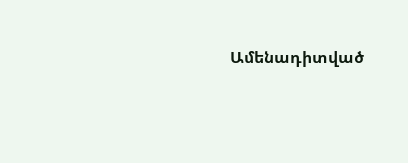Ամենադիտված